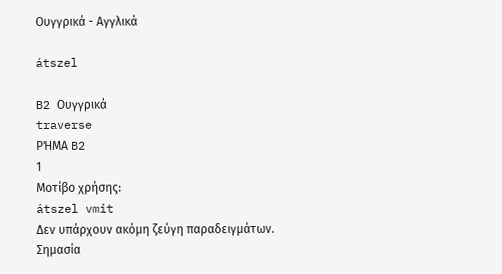Ουγγρικά - Αγγλικά

átszel

B2 Ουγγρικά
traverse
ΡΉΜΑ B2
1
Μοτίβο χρήσης:
átszel vmit
Δεν υπάρχουν ακόμη ζεύγη παραδειγμάτων.
Σημασία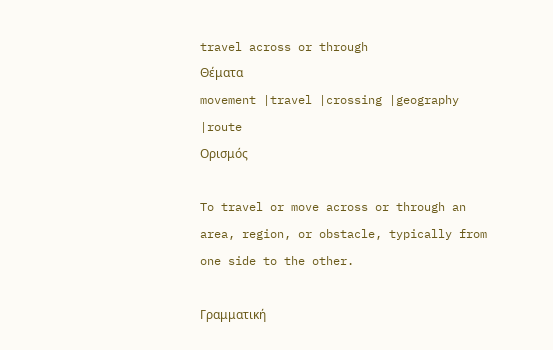travel across or through
Θέματα
movement |travel |crossing |geography |route
Ορισμός

To travel or move across or through an area, region, or obstacle, typically from one side to the other.

Γραμματική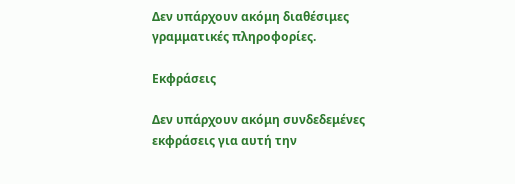Δεν υπάρχουν ακόμη διαθέσιμες γραμματικές πληροφορίες.

Εκφράσεις

Δεν υπάρχουν ακόμη συνδεδεμένες εκφράσεις για αυτή την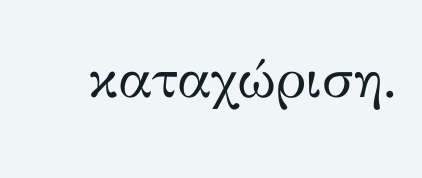καταχώριση.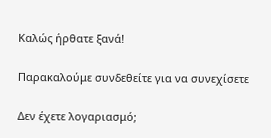Καλώς ήρθατε ξανά!

Παρακαλούμε συνδεθείτε για να συνεχίσετε

Δεν έχετε λογαριασμό;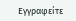Εγγραφείτε